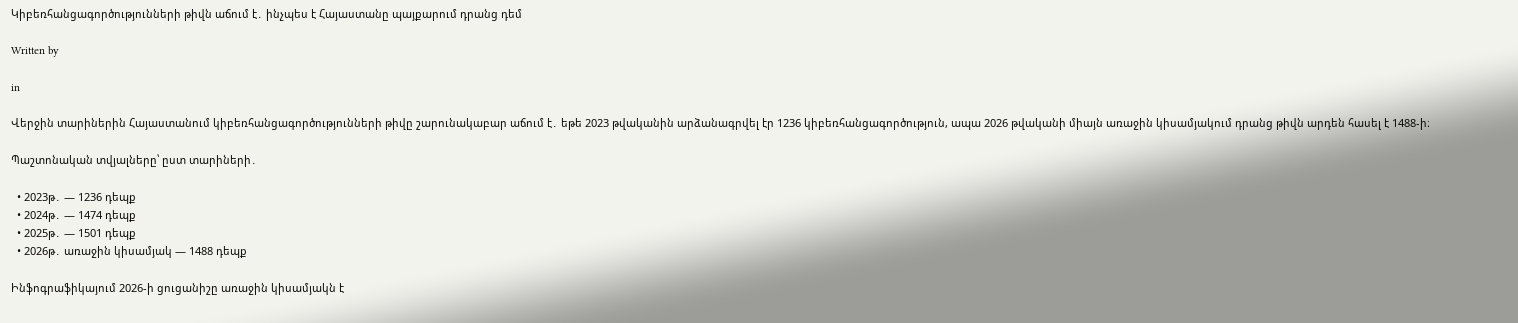Կիբեռհանցագործությունների թիվն աճում է․ ինչպես է Հայաստանը պայքարում դրանց դեմ

Written by

in

Վերջին տարիներին Հայաստանում կիբեռհանցագործությունների թիվը շարունակաբար աճում է․ եթե 2023 թվականին արձանագրվել էր 1236 կիբեռհանցագործություն, ապա 2026 թվականի միայն առաջին կիսամյակում դրանց թիվն արդեն հասել է 1488-ի։

Պաշտոնական տվյալները՝ ըստ տարիների․

  • 2023թ․ — 1236 դեպք
  • 2024թ․ — 1474 դեպք
  • 2025թ․ — 1501 դեպք
  • 2026թ․ առաջին կիսամյակ — 1488 դեպք

Ինֆոգրաֆիկայում 2026-ի ցուցանիշը առաջին կիսամյակն է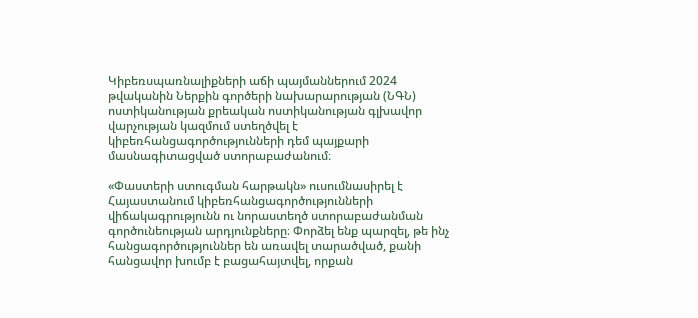Կիբեռսպառնալիքների աճի պայմաններում 2024 թվականին Ներքին գործերի նախարարության (ՆԳՆ) ոստիկանության քրեական ոստիկանության գլխավոր վարչության կազմում ստեղծվել է կիբեռհանցագործությունների դեմ պայքարի մասնագիտացված ստորաբաժանում։

«Փաստերի ստուգման հարթակն» ուսումնասիրել է Հայաստանում կիբեռհանցագործությունների վիճակագրությունն ու նորաստեղծ ստորաբաժանման գործունեության արդյունքները։ Փորձել ենք պարզել, թե ինչ հանցագործություններ են առավել տարածված, քանի հանցավոր խումբ է բացահայտվել, որքան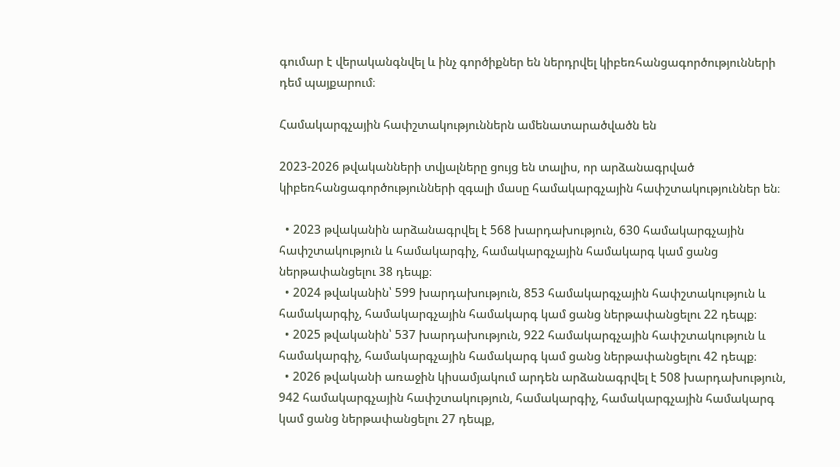գումար է վերականգնվել և ինչ գործիքներ են ներդրվել կիբեռհանցագործությունների դեմ պայքարում։

Համակարգչային հափշտակություններն ամենատարածվածն են

2023-2026 թվականների տվյալները ցույց են տալիս, որ արձանագրված կիբեռհանցագործությունների զգալի մասը համակարգչային հափշտակություններ են։

  • 2023 թվականին արձանագրվել է 568 խարդախություն, 630 համակարգչային հափշտակություն և համակարգիչ, համակարգչային համակարգ կամ ցանց ներթափանցելու 38 դեպք։
  • 2024 թվականին՝ 599 խարդախություն, 853 համակարգչային հափշտակություն և համակարգիչ, համակարգչային համակարգ կամ ցանց ներթափանցելու 22 դեպք։
  • 2025 թվականին՝ 537 խարդախություն, 922 համակարգչային հափշտակություն և համակարգիչ, համակարգչային համակարգ կամ ցանց ներթափանցելու 42 դեպք։
  • 2026 թվականի առաջին կիսամյակում արդեն արձանագրվել է 508 խարդախություն, 942 համակարգչային հափշտակություն, համակարգիչ, համակարգչային համակարգ կամ ցանց ներթափանցելու 27 դեպք,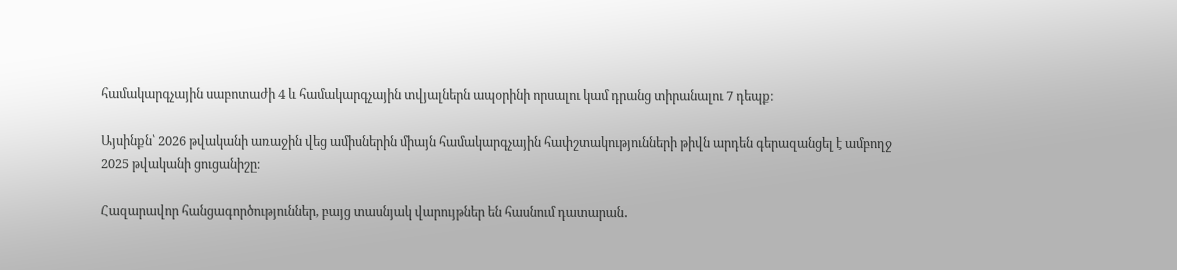համակարգչային սաբոտաժի 4 և համակարգչային տվյալներն ապօրինի որսալու կամ դրանց տիրանալու 7 դեպք։

Այսինքն՝ 2026 թվականի առաջին վեց ամիսներին միայն համակարգչային հափշտակությունների թիվն արդեն գերազանցել է ամբողջ 2025 թվականի ցուցանիշը։

Հազարավոր հանցագործություններ, բայց տասնյակ վարույթներ են հասնում դատարան․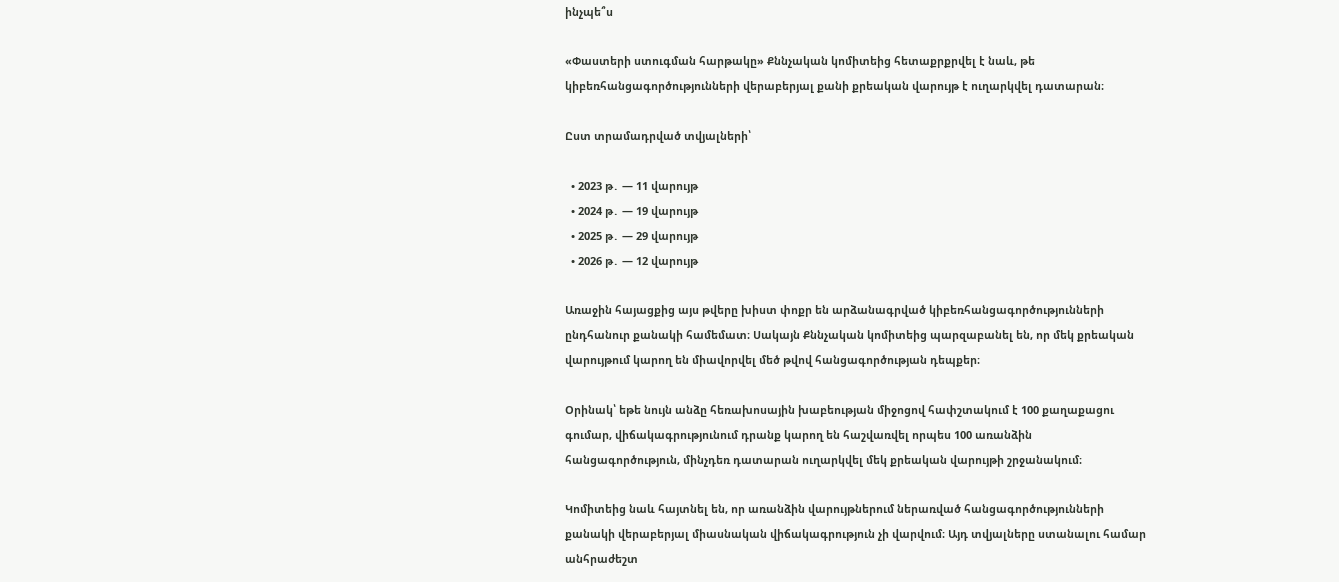ինչպե՞ս

«Փաստերի ստուգման հարթակը» Քննչական կոմիտեից հետաքրքրվել է նաև, թե կիբեռհանցագործությունների վերաբերյալ քանի քրեական վարույթ է ուղարկվել դատարան։

Ըստ տրամադրված տվյալների՝

  • 2023 թ․ — 11 վարույթ
  • 2024 թ․ — 19 վարույթ
  • 2025 թ․ — 29 վարույթ
  • 2026 թ․ — 12 վարույթ

Առաջին հայացքից այս թվերը խիստ փոքր են արձանագրված կիբեռհանցագործությունների ընդհանուր քանակի համեմատ։ Սակայն Քննչական կոմիտեից պարզաբանել են, որ մեկ քրեական վարույթում կարող են միավորվել մեծ թվով հանցագործության դեպքեր։

Օրինակ՝ եթե նույն անձը հեռախոսային խաբեության միջոցով հափշտակում է 100 քաղաքացու գումար, վիճակագրությունում դրանք կարող են հաշվառվել որպես 100 առանձին հանցագործություն, մինչդեռ դատարան ուղարկվել մեկ քրեական վարույթի շրջանակում։

Կոմիտեից նաև հայտնել են, որ առանձին վարույթներում ներառված հանցագործությունների քանակի վերաբերյալ միասնական վիճակագրություն չի վարվում։ Այդ տվյալները ստանալու համար անհրաժեշտ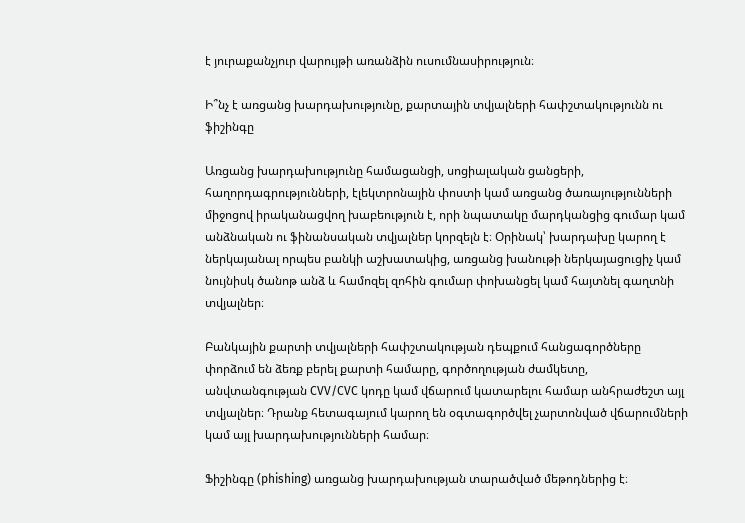է յուրաքանչյուր վարույթի առանձին ուսումնասիրություն։

Ի՞նչ է առցանց խարդախությունը, քարտային տվյալների հափշտակությունն ու ֆիշինգը

Առցանց խարդախությունը համացանցի, սոցիալական ցանցերի, հաղորդագրությունների, էլեկտրոնային փոստի կամ առցանց ծառայությունների միջոցով իրականացվող խաբեություն է, որի նպատակը մարդկանցից գումար կամ անձնական ու ֆինանսական տվյալներ կորզելն է։ Օրինակ՝ խարդախը կարող է ներկայանալ որպես բանկի աշխատակից, առցանց խանութի ներկայացուցիչ կամ նույնիսկ ծանոթ անձ և համոզել զոհին գումար փոխանցել կամ հայտնել գաղտնի տվյալներ։

Բանկային քարտի տվյալների հափշտակության դեպքում հանցագործները փորձում են ձեռք բերել քարտի համարը, գործողության ժամկետը, անվտանգության CVV/CVC կոդը կամ վճարում կատարելու համար անհրաժեշտ այլ տվյալներ։ Դրանք հետագայում կարող են օգտագործվել չարտոնված վճարումների կամ այլ խարդախությունների համար։

Ֆիշինգը (phishing) առցանց խարդախության տարածված մեթոդներից է։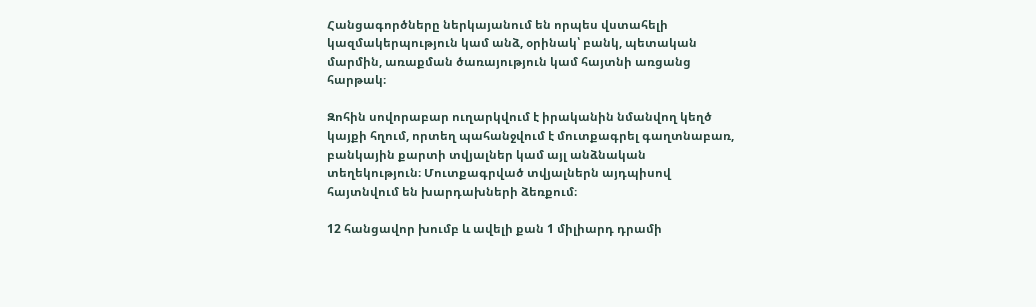Հանցագործները ներկայանում են որպես վստահելի կազմակերպություն կամ անձ, օրինակ՝ բանկ, պետական մարմին, առաքման ծառայություն կամ հայտնի առցանց հարթակ։

Զոհին սովորաբար ուղարկվում է իրականին նմանվող կեղծ կայքի հղում, որտեղ պահանջվում է մուտքագրել գաղտնաբառ, բանկային քարտի տվյալներ կամ այլ անձնական տեղեկություն։ Մուտքագրված տվյալներն այդպիսով հայտնվում են խարդախների ձեռքում։

12 հանցավոր խումբ և ավելի քան 1 միլիարդ դրամի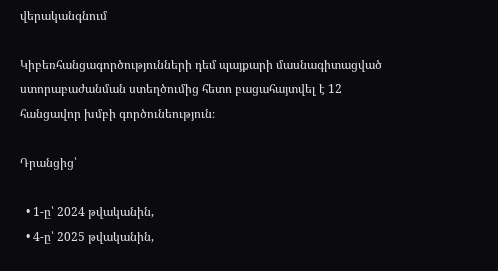վերականգնում

Կիբեռհանցագործությունների դեմ պայքարի մասնագիտացված ստորաբաժանման ստեղծումից հետո բացահայտվել է 12 հանցավոր խմբի գործունեություն։

Դրանցից՝

  • 1-ը՝ 2024 թվականին,
  • 4-ը՝ 2025 թվականին,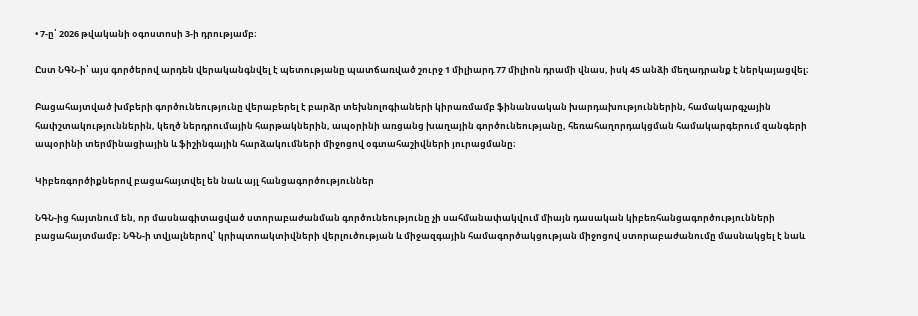• 7-ը՝ 2026 թվականի օգոստոսի 3-ի դրությամբ։

Ըստ ՆԳՆ-ի՝ այս գործերով արդեն վերականգնվել է պետությանը պատճառված շուրջ 1 միլիարդ 77 միլիոն դրամի վնաս, իսկ 45 անձի մեղադրանք է ներկայացվել։

Բացահայտված խմբերի գործունեությունը վերաբերել է բարձր տեխնոլոգիաների կիրառմամբ ֆինանսական խարդախություններին, համակարգչային հափշտակություններին, կեղծ ներդրումային հարթակներին, ապօրինի առցանց խաղային գործունեությանը, հեռահաղորդակցման համակարգերում զանգերի ապօրինի տերմինացիային և ֆիշինգային հարձակումների միջոցով օգտահաշիվների յուրացմանը։

Կիբեռգործիքներով բացահայտվել են նաև այլ հանցագործություններ

ՆԳՆ-ից հայտնում են, որ մասնագիտացված ստորաբաժանման գործունեությունը չի սահմանափակվում միայն դասական կիբեռհանցագործությունների բացահայտմամբ։ ՆԳՆ-ի տվյալներով՝ կրիպտոակտիվների վերլուծության և միջազգային համագործակցության միջոցով ստորաբաժանումը մասնակցել է նաև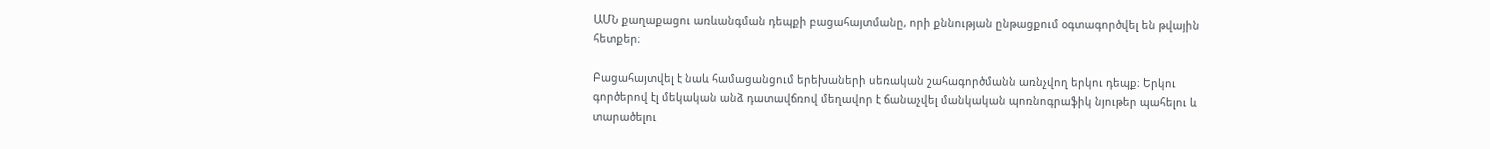ԱՄՆ քաղաքացու առևանգման դեպքի բացահայտմանը, որի քննության ընթացքում օգտագործվել են թվային հետքեր։

Բացահայտվել է նաև համացանցում երեխաների սեռական շահագործմանն առնչվող երկու դեպք։ Երկու գործերով էլ մեկական անձ դատավճռով մեղավոր է ճանաչվել մանկական պոռնոգրաֆիկ նյութեր պահելու և տարածելու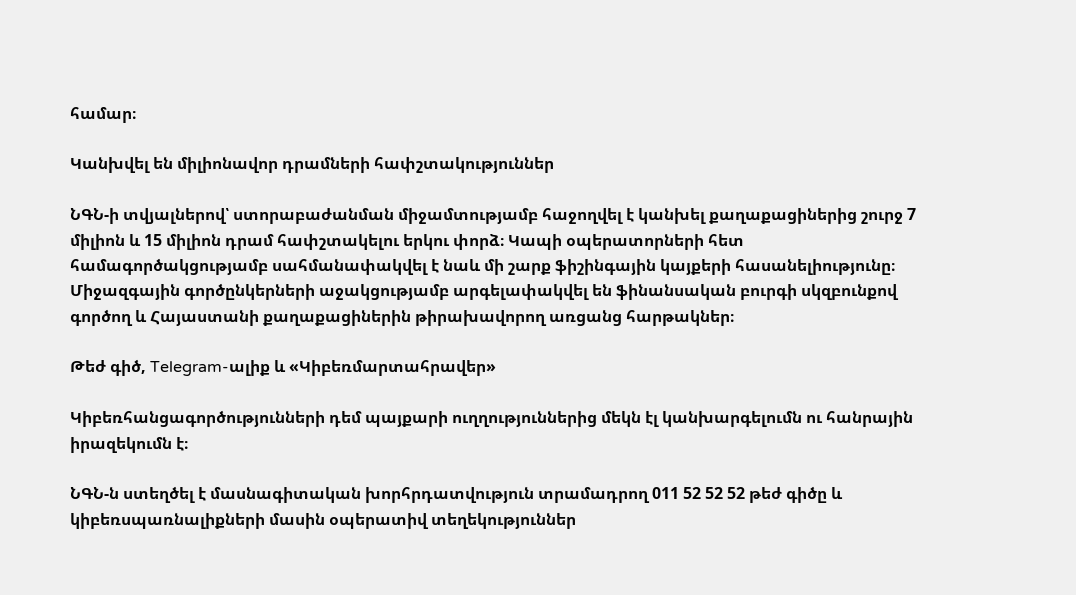համար։

Կանխվել են միլիոնավոր դրամների հափշտակություններ

ՆԳՆ-ի տվյալներով՝ ստորաբաժանման միջամտությամբ հաջողվել է կանխել քաղաքացիներից շուրջ 7 միլիոն և 15 միլիոն դրամ հափշտակելու երկու փորձ։ Կապի օպերատորների հետ համագործակցությամբ սահմանափակվել է նաև մի շարք ֆիշինգային կայքերի հասանելիությունը։ Միջազգային գործընկերների աջակցությամբ արգելափակվել են ֆինանսական բուրգի սկզբունքով գործող և Հայաստանի քաղաքացիներին թիրախավորող առցանց հարթակներ։

Թեժ գիծ, Telegram-ալիք և «Կիբեռմարտահրավեր»

Կիբեռհանցագործությունների դեմ պայքարի ուղղություններից մեկն էլ կանխարգելումն ու հանրային իրազեկումն է։

ՆԳՆ-ն ստեղծել է մասնագիտական խորհրդատվություն տրամադրող 011 52 52 52 թեժ գիծը և կիբեռսպառնալիքների մասին օպերատիվ տեղեկություններ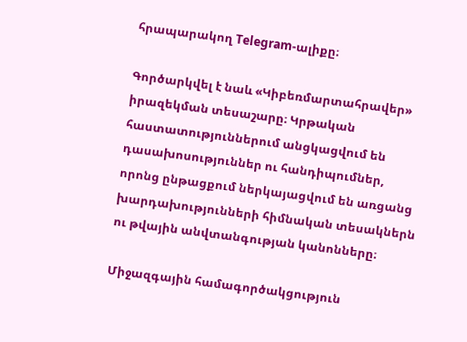հրապարակող Telegram-ալիքը։

Գործարկվել է նաև «Կիբեռմարտահրավեր» իրազեկման տեսաշարը։ Կրթական հաստատություններում անցկացվում են դասախոսություններ ու հանդիպումներ, որոնց ընթացքում ներկայացվում են առցանց խարդախությունների հիմնական տեսակներն ու թվային անվտանգության կանոնները։

Միջազգային համագործակցություն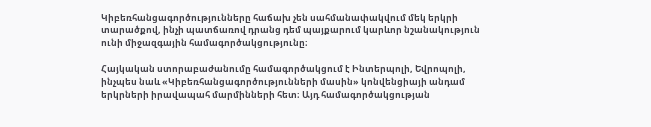Կիբեռհանցագործությունները հաճախ չեն սահմանափակվում մեկ երկրի տարածքով, ինչի պատճառով դրանց դեմ պայքարում կարևոր նշանակություն ունի միջազգային համագործակցությունը։

Հայկական ստորաբաժանումը համագործակցում է Ինտերպոլի, Եվրոպոլի, ինչպես նաև «Կիբեռհանցագործությունների մասին» կոնվենցիայի անդամ երկրների իրավապահ մարմինների հետ։ Այդ համագործակցության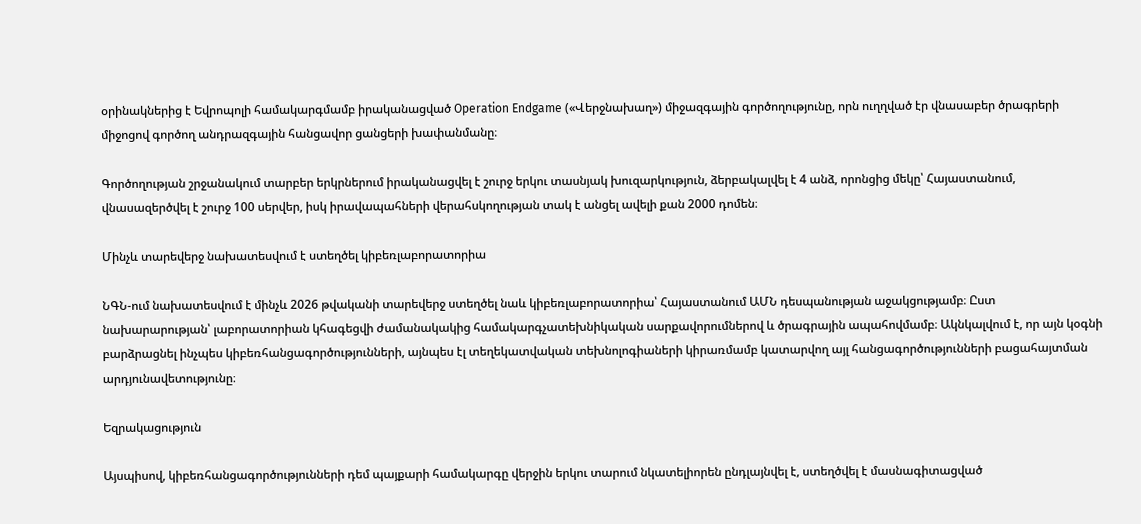օրինակներից է Եվրոպոլի համակարգմամբ իրականացված Operation Endgame («Վերջնախաղ») միջազգային գործողությունը, որն ուղղված էր վնասաբեր ծրագրերի միջոցով գործող անդրազգային հանցավոր ցանցերի խափանմանը։

Գործողության շրջանակում տարբեր երկրներում իրականացվել է շուրջ երկու տասնյակ խուզարկություն, ձերբակալվել է 4 անձ, որոնցից մեկը՝ Հայաստանում, վնասազերծվել է շուրջ 100 սերվեր, իսկ իրավապահների վերահսկողության տակ է անցել ավելի քան 2000 դոմեն։

Մինչև տարեվերջ նախատեսվում է ստեղծել կիբեռլաբորատորիա

ՆԳՆ-ում նախատեսվում է մինչև 2026 թվականի տարեվերջ ստեղծել նաև կիբեռլաբորատորիա՝ Հայաստանում ԱՄՆ դեսպանության աջակցությամբ։ Ըստ նախարարության՝ լաբորատորիան կհագեցվի ժամանակակից համակարգչատեխնիկական սարքավորումներով և ծրագրային ապահովմամբ։ Ակնկալվում է, որ այն կօգնի բարձրացնել ինչպես կիբեռհանցագործությունների, այնպես էլ տեղեկատվական տեխնոլոգիաների կիրառմամբ կատարվող այլ հանցագործությունների բացահայտման արդյունավետությունը։

Եզրակացություն

Այսպիսով, կիբեռհանցագործությունների դեմ պայքարի համակարգը վերջին երկու տարում նկատելիորեն ընդլայնվել է, ստեղծվել է մասնագիտացված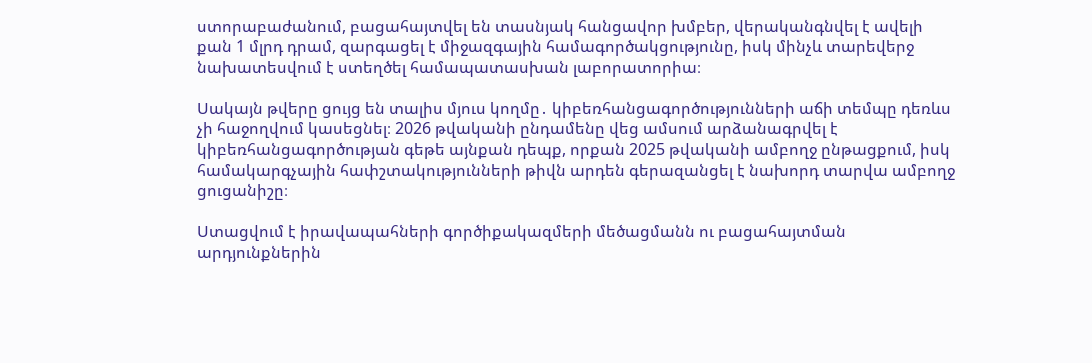ստորաբաժանում, բացահայտվել են տասնյակ հանցավոր խմբեր, վերականգնվել է ավելի քան 1 մլրդ դրամ, զարգացել է միջազգային համագործակցությունը, իսկ մինչև տարեվերջ նախատեսվում է ստեղծել համապատասխան լաբորատորիա։

Սակայն թվերը ցույց են տալիս մյուս կողմը․ կիբեռհանցագործությունների աճի տեմպը դեռևս չի հաջողվում կասեցնել։ 2026 թվականի ընդամենը վեց ամսում արձանագրվել է կիբեռհանցագործության գեթե այնքան դեպք, որքան 2025 թվականի ամբողջ ընթացքում, իսկ համակարգչային հափշտակությունների թիվն արդեն գերազանցել է նախորդ տարվա ամբողջ ցուցանիշը։

Ստացվում է իրավապահների գործիքակազմերի մեծացմանն ու բացահայտման արդյունքներին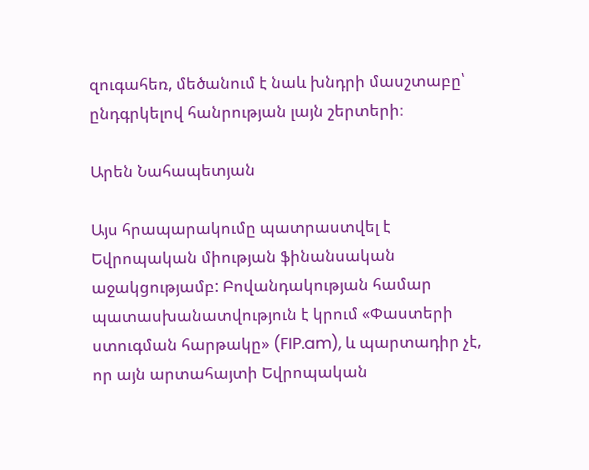զուգահեռ, մեծանում է նաև խնդրի մասշտաբը՝ ընդգրկելով հանրության լայն շերտերի։

Արեն Նահապետյան

Այս հրապարակումը պատրաստվել է Եվրոպական միության ֆինանսական աջակցությամբ: Բովանդակության համար պատասխանատվություն է կրում «Փաստերի ստուգման հարթակը» (FIP.am), և պարտադիր չէ, որ այն արտահայտի Եվրոպական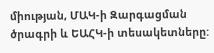միության, ՄԱԿ-ի Զարգացման ծրագրի և ԵԱՀԿ-ի տեսակետները: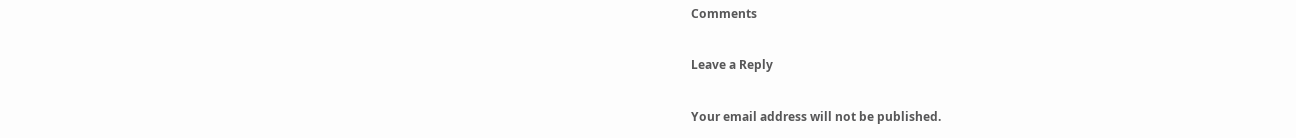Comments

Leave a Reply

Your email address will not be published.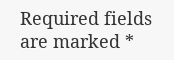Required fields are marked *